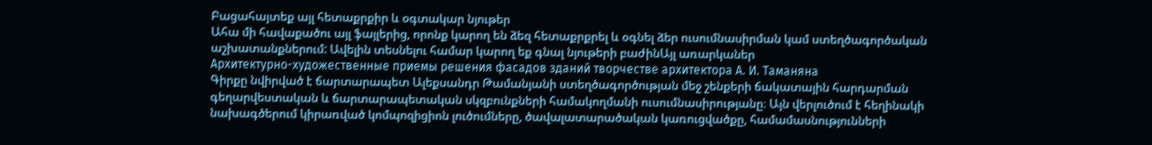Բացահայտեք այլ հետաքրքիր և օգտակար նյութեր
Ահա մի հավաքածու այլ ֆայլերից, որոնք կարող են ձեզ հետաքրքրել և օգնել ձեր ուսումնասիրման կամ ստեղծագործական աշխատանքներում: Ավելին տեսնելու համար կարող եք գնալ նյութերի բաժինԱյլ առարկաներ
Архитектурно-художественные приемы решения фасадов зданий творчестве архитектора А. И. Таманяна
Գիրքը նվիրված է ճարտարապետ Ալեքսանդր Թամանյանի ստեղծագործության մեջ շենքերի ճակատային հարդարման գեղարվեստական և ճարտարապետական սկզբունքների համակողմանի ուսումնասիրությանը։ Այն վերլուծում է հեղինակի նախագծերում կիրառված կոմպոզիցիոն լուծումները, ծավալատարածական կառուցվածքը, համամասնությունների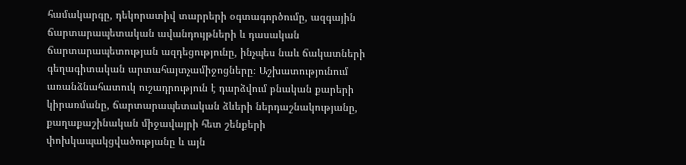համակարգը, դեկորատիվ տարրերի օգտագործումը, ազգային ճարտարապետական ավանդույթների և դասական ճարտարապետության ազդեցությունը, ինչպես նաև ճակատների գեղագիտական արտահայտչամիջոցները։ Աշխատությունում առանձնահատուկ ուշադրություն է դարձվում բնական քարերի կիրառմանը, ճարտարապետական ձևերի ներդաշնակությանը, քաղաքաշինական միջավայրի հետ շենքերի փոխկապակցվածությանը և այն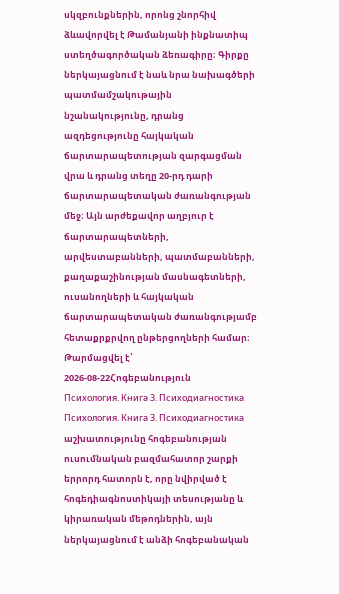սկզբունքներին, որոնց շնորհիվ ձևավորվել է Թամանյանի ինքնատիպ ստեղծագործական ձեռագիրը։ Գիրքը ներկայացնում է նաև նրա նախագծերի պատմամշակութային նշանակությունը, դրանց ազդեցությունը հայկական ճարտարապետության զարգացման վրա և դրանց տեղը 20-րդ դարի ճարտարապետական ժառանգության մեջ։ Այն արժեքավոր աղբյուր է ճարտարապետների, արվեստաբանների, պատմաբանների, քաղաքաշինության մասնագետների, ուսանողների և հայկական ճարտարապետական ժառանգությամբ հետաքրքրվող ընթերցողների համար։
Թարմացվել է՝ 2026-08-22Հոգեբանություն
Психология. Книга 3. Психодиагностика
Психология. Книга 3. Психодиагностика աշխատությունը հոգեբանության ուսումնական բազմահատոր շարքի երրորդ հատորն է, որը նվիրված է հոգեդիագնոստիկայի տեսությանը և կիրառական մեթոդներին, այն ներկայացնում է անձի հոգեբանական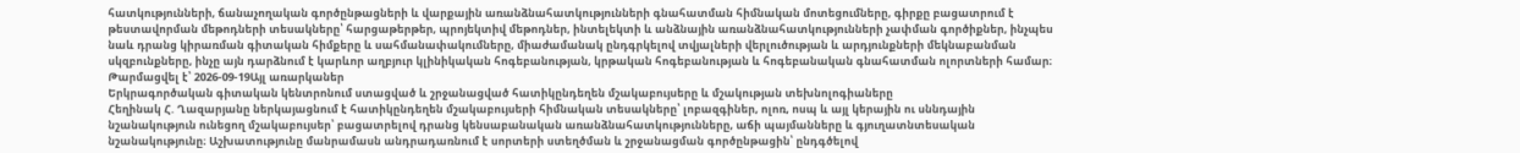հատկությունների, ճանաչողական գործընթացների և վարքային առանձնահատկությունների գնահատման հիմնական մոտեցումները, գիրքը բացատրում է թեստավորման մեթոդների տեսակները՝ հարցաթերթեր, պրոյեկտիվ մեթոդներ, ինտելեկտի և անձնային առանձնահատկությունների չափման գործիքներ, ինչպես նաև դրանց կիրառման գիտական հիմքերը և սահմանափակումները, միաժամանակ ընդգրկելով տվյալների վերլուծության և արդյունքների մեկնաբանման սկզբունքները, ինչը այն դարձնում է կարևոր աղբյուր կլինիկական հոգեբանության, կրթական հոգեբանության և հոգեբանական գնահատման ոլորտների համար։
Թարմացվել է՝ 2026-09-19Այլ առարկաներ
Երկրագործական գիտական կենտրոնում ստացված և շրջանացված հատիկընդեղեն մշակաբույսերը և մշակության տեխնոլոգիաները
Հեղինակ Հ. Ղազարյանը ներկայացնում է հատիկընդեղեն մշակաբույսերի հիմնական տեսակները՝ լոբազգիներ, ոլոռ, ոսպ և այլ կերային ու սննդային նշանակություն ունեցող մշակաբույսեր՝ բացատրելով դրանց կենսաբանական առանձնահատկությունները, աճի պայմանները և գյուղատնտեսական նշանակությունը։ Աշխատությունը մանրամասն անդրադառնում է սորտերի ստեղծման և շրջանացման գործընթացին՝ ընդգծելով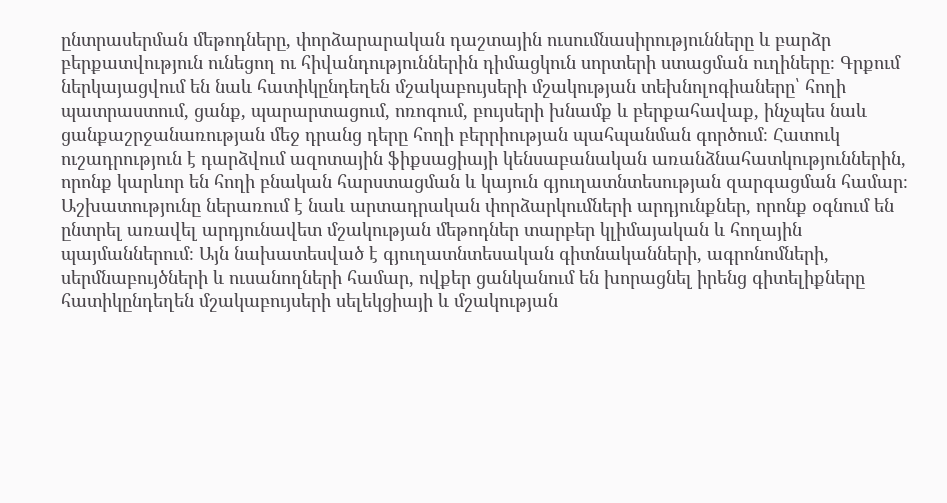ընտրասերման մեթոդները, փորձարարական դաշտային ուսումնասիրությունները և բարձր բերքատվություն ունեցող ու հիվանդություններին դիմացկուն սորտերի ստացման ուղիները։ Գրքում ներկայացվում են նաև հատիկընդեղեն մշակաբույսերի մշակության տեխնոլոգիաները՝ հողի պատրաստում, ցանք, պարարտացում, ոռոգում, բույսերի խնամք և բերքահավաք, ինչպես նաև ցանքաշրջանառության մեջ դրանց դերը հողի բերրիության պահպանման գործում։ Հատուկ ուշադրություն է դարձվում ազոտային ֆիքսացիայի կենսաբանական առանձնահատկություններին, որոնք կարևոր են հողի բնական հարստացման և կայուն գյուղատնտեսության զարգացման համար։ Աշխատությունը ներառում է նաև արտադրական փորձարկումների արդյունքներ, որոնք օգնում են ընտրել առավել արդյունավետ մշակության մեթոդներ տարբեր կլիմայական և հողային պայմաններում։ Այն նախատեսված է գյուղատնտեսական գիտնականների, ագրոնոմների, սերմնաբույծների և ուսանողների համար, ովքեր ցանկանում են խորացնել իրենց գիտելիքները հատիկընդեղեն մշակաբույսերի սելեկցիայի և մշակության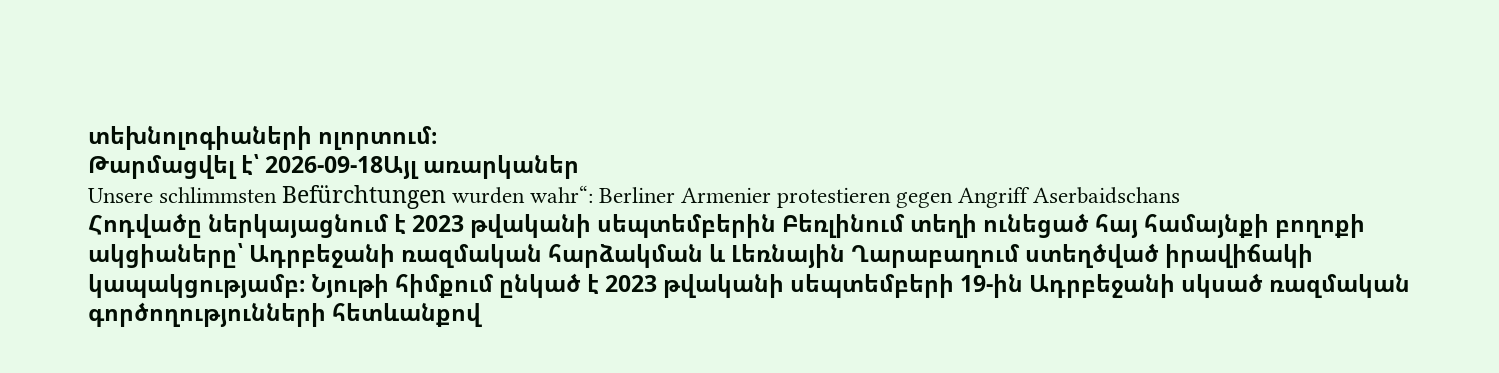տեխնոլոգիաների ոլորտում։
Թարմացվել է՝ 2026-09-18Այլ առարկաներ
Unsere schlimmsten Befürchtungen wurden wahr“: Berliner Armenier protestieren gegen Angriff Aserbaidschans
Հոդվածը ներկայացնում է 2023 թվականի սեպտեմբերին Բեռլինում տեղի ունեցած հայ համայնքի բողոքի ակցիաները՝ Ադրբեջանի ռազմական հարձակման և Լեռնային Ղարաբաղում ստեղծված իրավիճակի կապակցությամբ։ Նյութի հիմքում ընկած է 2023 թվականի սեպտեմբերի 19-ին Ադրբեջանի սկսած ռազմական գործողությունների հետևանքով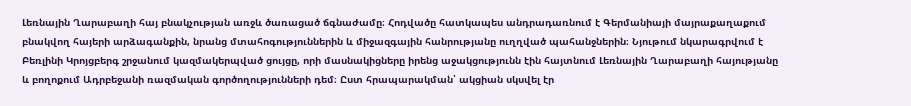Լեռնային Ղարաբաղի հայ բնակչության առջև ծառացած ճգնաժամը։ Հոդվածը հատկապես անդրադառնում է Գերմանիայի մայրաքաղաքում բնակվող հայերի արձագանքին, նրանց մտահոգություններին և միջազգային հանրությանը ուղղված պահանջներին։ Նյութում նկարագրվում է Բեռլինի Կրոյցբերգ շրջանում կազմակերպված ցույցը, որի մասնակիցները իրենց աջակցությունն էին հայտնում Լեռնային Ղարաբաղի հայությանը և բողոքում Ադրբեջանի ռազմական գործողությունների դեմ։ Ըստ հրապարակման՝ ակցիան սկսվել էր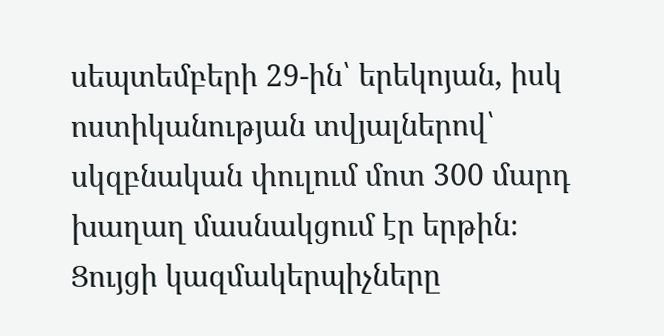սեպտեմբերի 29-ին՝ երեկոյան, իսկ ոստիկանության տվյալներով՝ սկզբնական փուլում մոտ 300 մարդ խաղաղ մասնակցում էր երթին։ Ցույցի կազմակերպիչները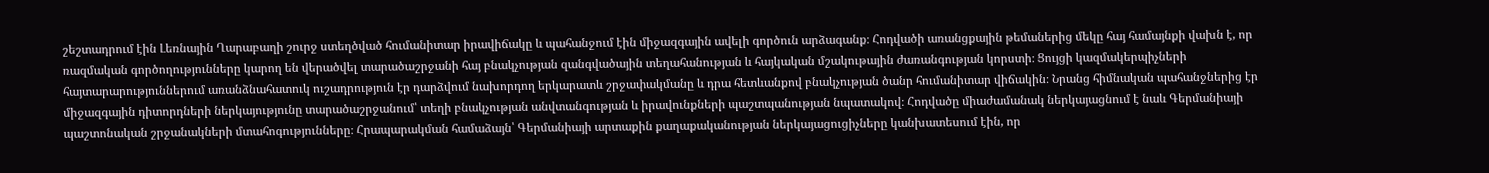շեշտադրում էին Լեռնային Ղարաբաղի շուրջ ստեղծված հումանիտար իրավիճակը և պահանջում էին միջազգային ավելի գործուն արձագանք։ Հոդվածի առանցքային թեմաներից մեկը հայ համայնքի վախն է, որ ռազմական գործողությունները կարող են վերածվել տարածաշրջանի հայ բնակչության զանգվածային տեղահանության և հայկական մշակութային ժառանգության կորստի։ Ցույցի կազմակերպիչների հայտարարություններում առանձնահատուկ ուշադրություն էր դարձվում նախորդող երկարատև շրջափակմանը և դրա հետևանքով բնակչության ծանր հումանիտար վիճակին։ Նրանց հիմնական պահանջներից էր միջազգային դիտորդների ներկայությունը տարածաշրջանում՝ տեղի բնակչության անվտանգության և իրավունքների պաշտպանության նպատակով։ Հոդվածը միաժամանակ ներկայացնում է նաև Գերմանիայի պաշտոնական շրջանակների մտահոգությունները։ Հրապարակման համաձայն՝ Գերմանիայի արտաքին քաղաքականության ներկայացուցիչները կանխատեսում էին, որ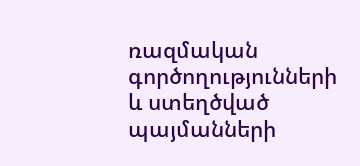ռազմական գործողությունների և ստեղծված պայմանների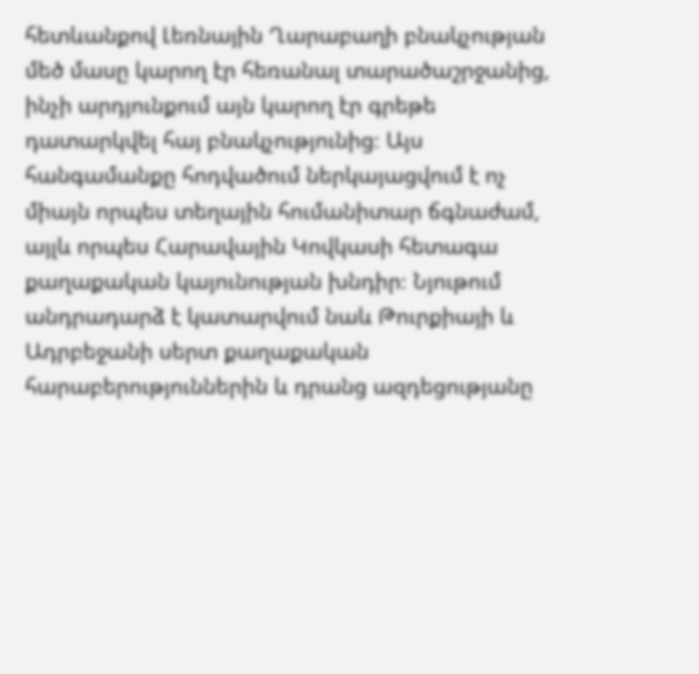հետևանքով Լեռնային Ղարաբաղի բնակչության մեծ մասը կարող էր հեռանալ տարածաշրջանից, ինչի արդյունքում այն կարող էր գրեթե դատարկվել հայ բնակչությունից։ Այս հանգամանքը հոդվածում ներկայացվում է ոչ միայն որպես տեղային հումանիտար ճգնաժամ, այլև որպես Հարավային Կովկասի հետագա քաղաքական կայունության խնդիր։ Նյութում անդրադարձ է կատարվում նաև Թուրքիայի և Ադրբեջանի սերտ քաղաքական հարաբերություններին և դրանց ազդեցությանը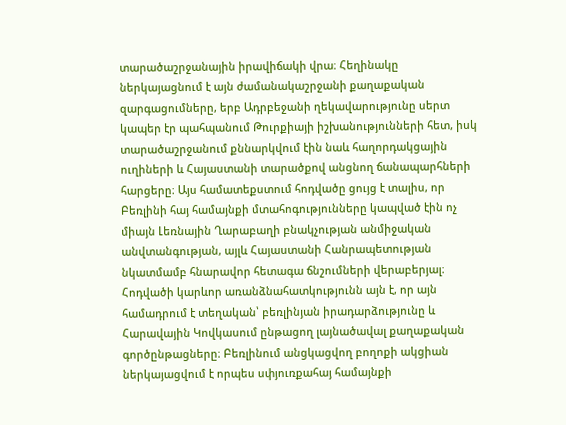տարածաշրջանային իրավիճակի վրա։ Հեղինակը ներկայացնում է այն ժամանակաշրջանի քաղաքական զարգացումները, երբ Ադրբեջանի ղեկավարությունը սերտ կապեր էր պահպանում Թուրքիայի իշխանությունների հետ, իսկ տարածաշրջանում քննարկվում էին նաև հաղորդակցային ուղիների և Հայաստանի տարածքով անցնող ճանապարհների հարցերը։ Այս համատեքստում հոդվածը ցույց է տալիս, որ Բեռլինի հայ համայնքի մտահոգությունները կապված էին ոչ միայն Լեռնային Ղարաբաղի բնակչության անմիջական անվտանգության, այլև Հայաստանի Հանրապետության նկատմամբ հնարավոր հետագա ճնշումների վերաբերյալ։ Հոդվածի կարևոր առանձնահատկությունն այն է, որ այն համադրում է տեղական՝ բեռլինյան իրադարձությունը և Հարավային Կովկասում ընթացող լայնածավալ քաղաքական գործընթացները։ Բեռլինում անցկացվող բողոքի ակցիան ներկայացվում է որպես սփյուռքահայ համայնքի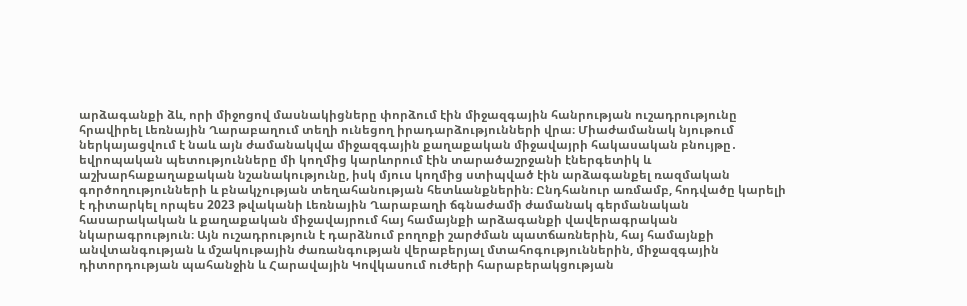արձագանքի ձև, որի միջոցով մասնակիցները փորձում էին միջազգային հանրության ուշադրությունը հրավիրել Լեռնային Ղարաբաղում տեղի ունեցող իրադարձությունների վրա։ Միաժամանակ նյութում ներկայացվում է նաև այն ժամանակվա միջազգային քաղաքական միջավայրի հակասական բնույթը․ եվրոպական պետությունները մի կողմից կարևորում էին տարածաշրջանի էներգետիկ և աշխարհաքաղաքական նշանակությունը, իսկ մյուս կողմից ստիպված էին արձագանքել ռազմական գործողությունների և բնակչության տեղահանության հետևանքներին։ Ընդհանուր առմամբ, հոդվածը կարելի է դիտարկել որպես 2023 թվականի Լեռնային Ղարաբաղի ճգնաժամի ժամանակ գերմանական հասարակական և քաղաքական միջավայրում հայ համայնքի արձագանքի վավերագրական նկարագրություն։ Այն ուշադրություն է դարձնում բողոքի շարժման պատճառներին, հայ համայնքի անվտանգության և մշակութային ժառանգության վերաբերյալ մտահոգություններին, միջազգային դիտորդության պահանջին և Հարավային Կովկասում ուժերի հարաբերակցության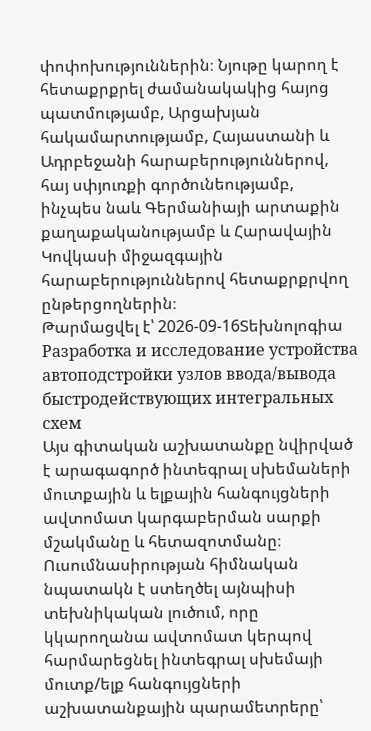փոփոխություններին։ Նյութը կարող է հետաքրքրել ժամանակակից հայոց պատմությամբ, Արցախյան հակամարտությամբ, Հայաստանի և Ադրբեջանի հարաբերություններով, հայ սփյուռքի գործունեությամբ, ինչպես նաև Գերմանիայի արտաքին քաղաքականությամբ և Հարավային Կովկասի միջազգային հարաբերություններով հետաքրքրվող ընթերցողներին։
Թարմացվել է՝ 2026-09-16Տեխնոլոգիա
Разработка и исследование устройства автоподстройки узлов ввода/вывода быстродействующих интегральных схем
Այս գիտական աշխատանքը նվիրված է արագագործ ինտեգրալ սխեմաների մուտքային և ելքային հանգույցների ավտոմատ կարգաբերման սարքի մշակմանը և հետազոտմանը։ Ուսումնասիրության հիմնական նպատակն է ստեղծել այնպիսի տեխնիկական լուծում, որը կկարողանա ավտոմատ կերպով հարմարեցնել ինտեգրալ սխեմայի մուտք/ելք հանգույցների աշխատանքային պարամետրերը՝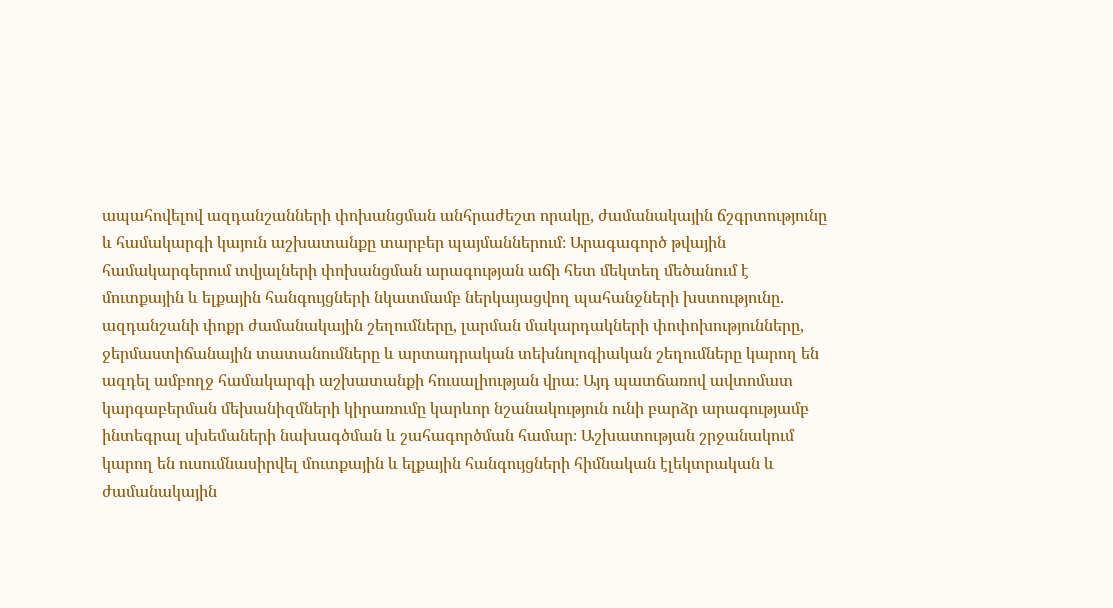ապահովելով ազդանշանների փոխանցման անհրաժեշտ որակը, ժամանակային ճշգրտությունը և համակարգի կայուն աշխատանքը տարբեր պայմաններում։ Արագագործ թվային համակարգերում տվյալների փոխանցման արագության աճի հետ մեկտեղ մեծանում է մուտքային և ելքային հանգույցների նկատմամբ ներկայացվող պահանջների խստությունը․ ազդանշանի փոքր ժամանակային շեղումները, լարման մակարդակների փոփոխությունները, ջերմաստիճանային տատանումները և արտադրական տեխնոլոգիական շեղումները կարող են ազդել ամբողջ համակարգի աշխատանքի հուսալիության վրա։ Այդ պատճառով ավտոմատ կարգաբերման մեխանիզմների կիրառումը կարևոր նշանակություն ունի բարձր արագությամբ ինտեգրալ սխեմաների նախագծման և շահագործման համար։ Աշխատության շրջանակում կարող են ուսումնասիրվել մուտքային և ելքային հանգույցների հիմնական էլեկտրական և ժամանակային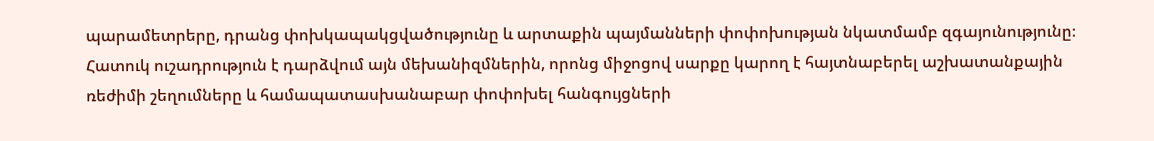պարամետրերը, դրանց փոխկապակցվածությունը և արտաքին պայմանների փոփոխության նկատմամբ զգայունությունը։ Հատուկ ուշադրություն է դարձվում այն մեխանիզմներին, որոնց միջոցով սարքը կարող է հայտնաբերել աշխատանքային ռեժիմի շեղումները և համապատասխանաբար փոփոխել հանգույցների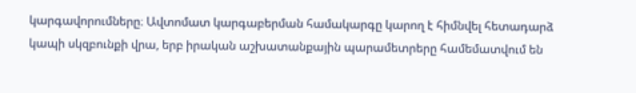կարգավորումները։ Ավտոմատ կարգաբերման համակարգը կարող է հիմնվել հետադարձ կապի սկզբունքի վրա, երբ իրական աշխատանքային պարամետրերը համեմատվում են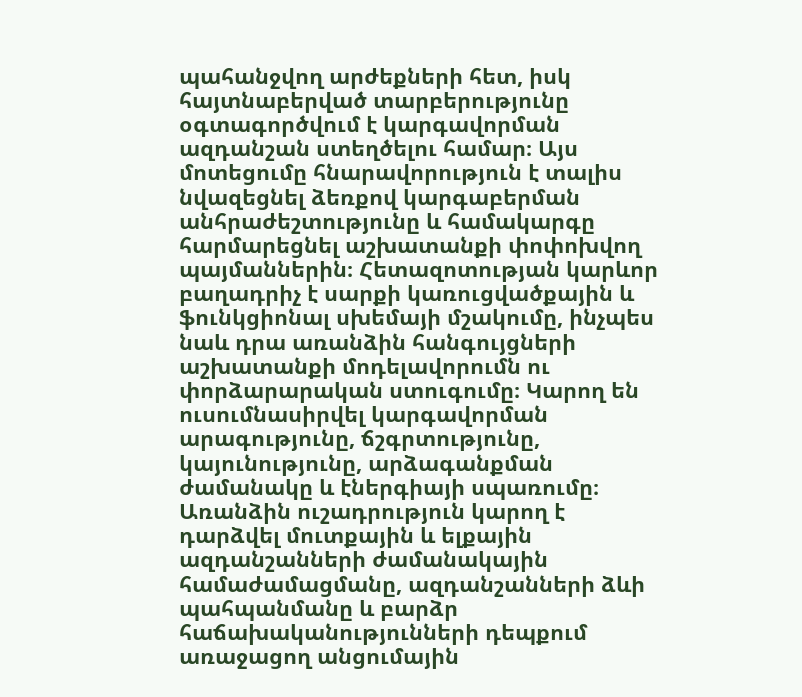պահանջվող արժեքների հետ, իսկ հայտնաբերված տարբերությունը օգտագործվում է կարգավորման ազդանշան ստեղծելու համար։ Այս մոտեցումը հնարավորություն է տալիս նվազեցնել ձեռքով կարգաբերման անհրաժեշտությունը և համակարգը հարմարեցնել աշխատանքի փոփոխվող պայմաններին։ Հետազոտության կարևոր բաղադրիչ է սարքի կառուցվածքային և ֆունկցիոնալ սխեմայի մշակումը, ինչպես նաև դրա առանձին հանգույցների աշխատանքի մոդելավորումն ու փորձարարական ստուգումը։ Կարող են ուսումնասիրվել կարգավորման արագությունը, ճշգրտությունը, կայունությունը, արձագանքման ժամանակը և էներգիայի սպառումը։ Առանձին ուշադրություն կարող է դարձվել մուտքային և ելքային ազդանշանների ժամանակային համաժամացմանը, ազդանշանների ձևի պահպանմանը և բարձր հաճախականությունների դեպքում առաջացող անցումային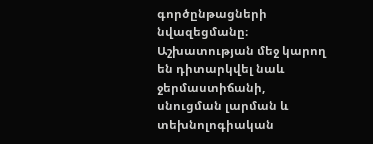գործընթացների նվազեցմանը։ Աշխատության մեջ կարող են դիտարկվել նաև ջերմաստիճանի, սնուցման լարման և տեխնոլոգիական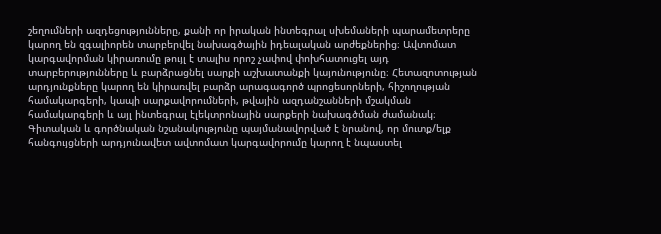շեղումների ազդեցությունները, քանի որ իրական ինտեգրալ սխեմաների պարամետրերը կարող են զգալիորեն տարբերվել նախագծային իդեալական արժեքներից։ Ավտոմատ կարգավորման կիրառումը թույլ է տալիս որոշ չափով փոխհատուցել այդ տարբերությունները և բարձրացնել սարքի աշխատանքի կայունությունը։ Հետազոտության արդյունքները կարող են կիրառվել բարձր արագագործ պրոցեսորների, հիշողության համակարգերի, կապի սարքավորումների, թվային ազդանշանների մշակման համակարգերի և այլ ինտեգրալ էլեկտրոնային սարքերի նախագծման ժամանակ։ Գիտական և գործնական նշանակությունը պայմանավորված է նրանով, որ մուտք/ելք հանգույցների արդյունավետ ավտոմատ կարգավորումը կարող է նպաստել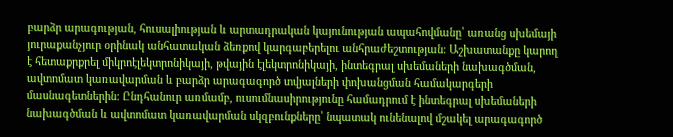բարձր արագության, հուսալիության և արտադրական կայունության ապահովմանը՝ առանց սխեմայի յուրաքանչյուր օրինակ անհատական ձեռքով կարգաբերելու անհրաժեշտության։ Աշխատանքը կարող է հետաքրքրել միկրոէլեկտրոնիկայի, թվային էլեկտրոնիկայի, ինտեգրալ սխեմաների նախագծման, ավտոմատ կառավարման և բարձր արագագործ տվյալների փոխանցման համակարգերի մասնագետներին։ Ընդհանուր առմամբ, ուսումնասիրությունը համադրում է ինտեգրալ սխեմաների նախագծման և ավտոմատ կառավարման սկզբունքները՝ նպատակ ունենալով մշակել արագագործ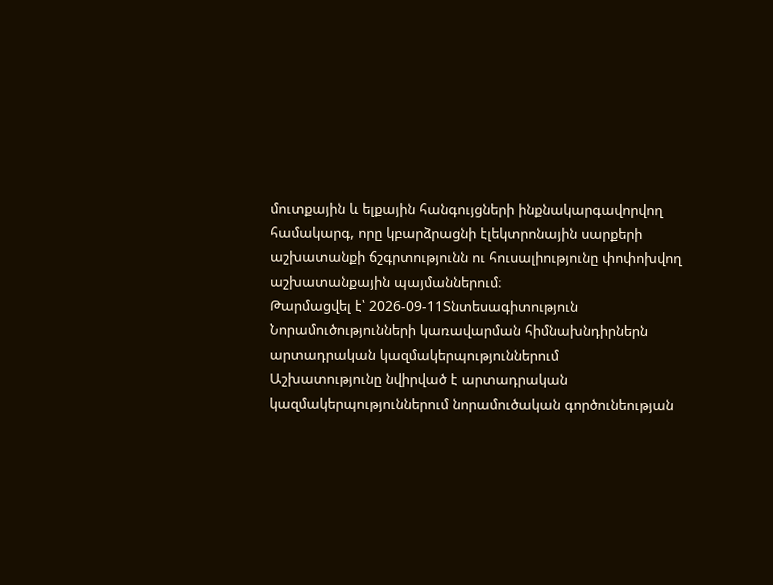մուտքային և ելքային հանգույցների ինքնակարգավորվող համակարգ, որը կբարձրացնի էլեկտրոնային սարքերի աշխատանքի ճշգրտությունն ու հուսալիությունը փոփոխվող աշխատանքային պայմաններում։
Թարմացվել է՝ 2026-09-11Տնտեսագիտություն
Նորամուծությունների կառավարման հիմնախնդիրներն արտադրական կազմակերպություններում
Աշխատությունը նվիրված է արտադրական կազմակերպություններում նորամուծական գործունեության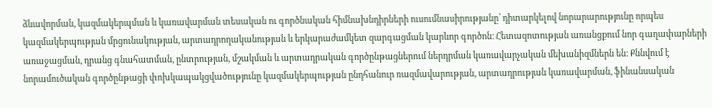ձևավորման, կազմակերպման և կառավարման տեսական ու գործնական հիմնախնդիրների ուսումնասիրությանը՝ դիտարկելով նորարարությունը որպես կազմակերպության մրցունակության, արտադրողականության և երկարաժամկետ զարգացման կարևոր գործոն։ Հետազոտության առանցքում նոր գաղափարների առաջացման, դրանց գնահատման, ընտրության, մշակման և արտադրական գործընթացներում ներդրման կառավարչական մեխանիզմներն են։ Քննվում է նորամուծական գործընթացի փոխկապակցվածությունը կազմակերպության ընդհանուր ռազմավարության, արտադրության կառավարման, ֆինանսական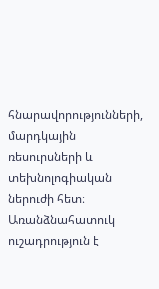հնարավորությունների, մարդկային ռեսուրսների և տեխնոլոգիական ներուժի հետ։ Առանձնահատուկ ուշադրություն է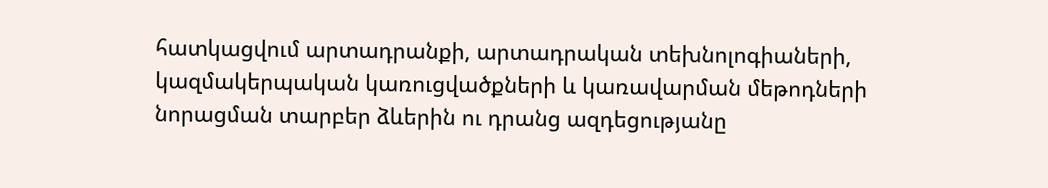հատկացվում արտադրանքի, արտադրական տեխնոլոգիաների, կազմակերպական կառուցվածքների և կառավարման մեթոդների նորացման տարբեր ձևերին ու դրանց ազդեցությանը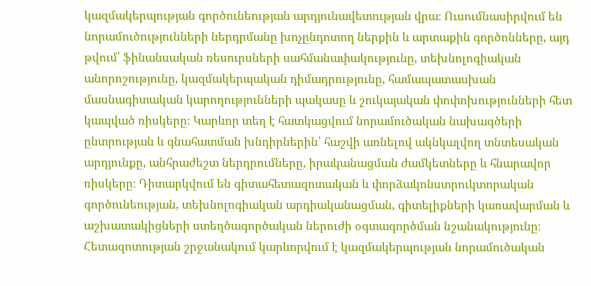կազմակերպության գործունեության արդյունավետության վրա։ Ուսումնասիրվում են նորամուծությունների ներդրմանը խոչընդոտող ներքին և արտաքին գործոնները, այդ թվում՝ ֆինանսական ռեսուրսների սահմանափակությունը, տեխնոլոգիական անորոշությունը, կազմակերպական դիմադրությունը, համապատասխան մասնագիտական կարողությունների պակասը և շուկայական փոփոխությունների հետ կապված ռիսկերը։ Կարևոր տեղ է հատկացվում նորամուծական նախագծերի ընտրության և գնահատման խնդիրներին՝ հաշվի առնելով ակնկալվող տնտեսական արդյունքը, անհրաժեշտ ներդրումները, իրականացման ժամկետները և հնարավոր ռիսկերը։ Դիտարկվում են գիտահետազոտական և փորձակոնստրուկտորական գործունեության, տեխնոլոգիական արդիականացման, գիտելիքների կառավարման և աշխատակիցների ստեղծագործական ներուժի օգտագործման նշանակությունը։ Հետազոտության շրջանակում կարևորվում է կազմակերպության նորամուծական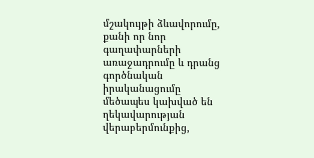մշակույթի ձևավորումը, քանի որ նոր գաղափարների առաջադրումը և դրանց գործնական իրականացումը մեծապես կախված են ղեկավարության վերաբերմունքից,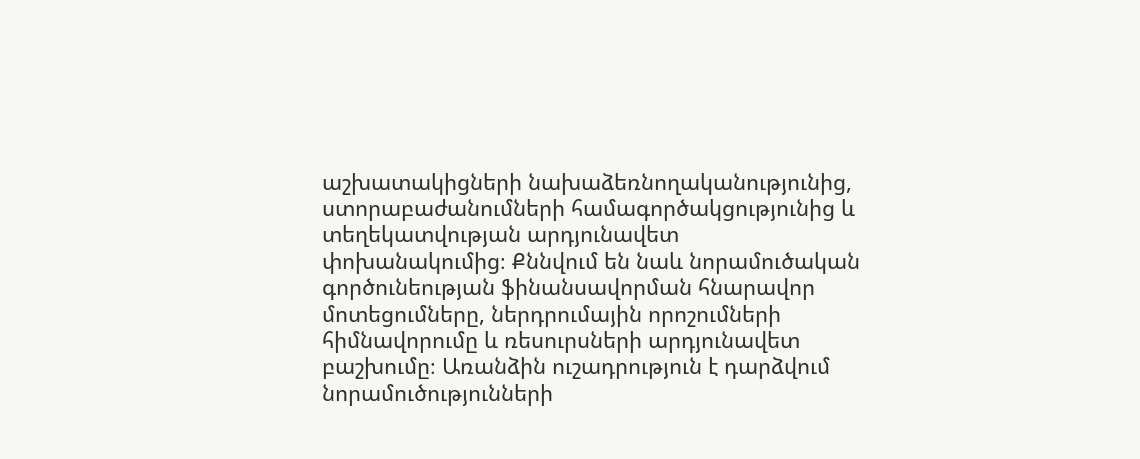աշխատակիցների նախաձեռնողականությունից, ստորաբաժանումների համագործակցությունից և տեղեկատվության արդյունավետ փոխանակումից։ Քննվում են նաև նորամուծական գործունեության ֆինանսավորման հնարավոր մոտեցումները, ներդրումային որոշումների հիմնավորումը և ռեսուրսների արդյունավետ բաշխումը։ Առանձին ուշադրություն է դարձվում նորամուծությունների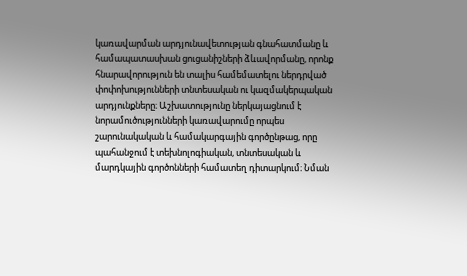կառավարման արդյունավետության գնահատմանը և համապատասխան ցուցանիշների ձևավորմանը, որոնք հնարավորություն են տալիս համեմատելու ներդրված փոփոխությունների տնտեսական ու կազմակերպական արդյունքները։ Աշխատությունը ներկայացնում է նորամուծությունների կառավարումը որպես շարունակական և համակարգային գործընթաց, որը պահանջում է տեխնոլոգիական, տնտեսական և մարդկային գործոնների համատեղ դիտարկում։ Նման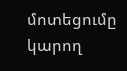մոտեցումը կարող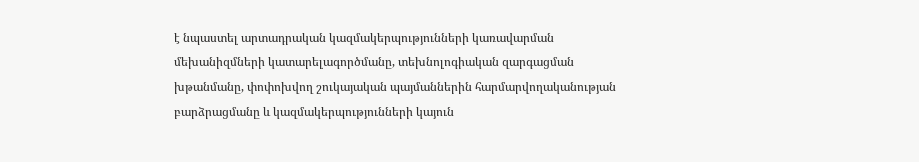է նպաստել արտադրական կազմակերպությունների կառավարման մեխանիզմների կատարելագործմանը, տեխնոլոգիական զարգացման խթանմանը, փոփոխվող շուկայական պայմաններին հարմարվողականության բարձրացմանը և կազմակերպությունների կայուն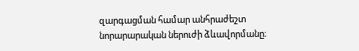զարգացման համար անհրաժեշտ նորարարական ներուժի ձևավորմանը։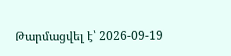Թարմացվել է՝ 2026-09-19